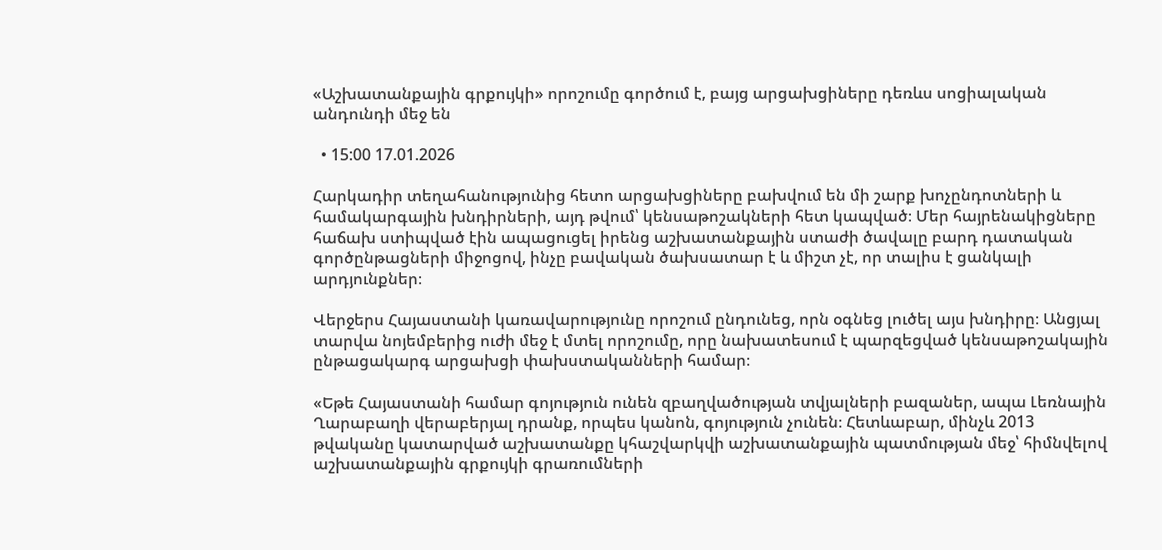«Աշխատանքային գրքույկի» որոշումը գործում է, բայց արցախցիները դեռևս սոցիալական անդունդի մեջ են

  • 15:00 17.01.2026

Հարկադիր տեղահանությունից հետո արցախցիները բախվում են մի շարք խոչընդոտների և համակարգային խնդիրների, այդ թվում՝ կենսաթոշակների հետ կապված։ Մեր հայրենակիցները հաճախ ստիպված էին ապացուցել իրենց աշխատանքային ստաժի ծավալը բարդ դատական գործընթացների միջոցով, ինչը բավական ծախսատար է և միշտ չէ, որ տալիս է ցանկալի արդյունքներ։

Վերջերս Հայաստանի կառավարությունը որոշում ընդունեց, որն օգնեց լուծել այս խնդիրը։ Անցյալ տարվա նոյեմբերից ուժի մեջ է մտել որոշումը, որը նախատեսում է պարզեցված կենսաթոշակային ընթացակարգ արցախցի փախստականների համար։

«Եթե Հայաստանի համար գոյություն ունեն զբաղվածության տվյալների բազաներ, ապա Լեռնային Ղարաբաղի վերաբերյալ դրանք, որպես կանոն, գոյություն չունեն։ Հետևաբար, մինչև 2013 թվականը կատարված աշխատանքը կհաշվարկվի աշխատանքային պատմության մեջ՝ հիմնվելով աշխատանքային գրքույկի գրառումների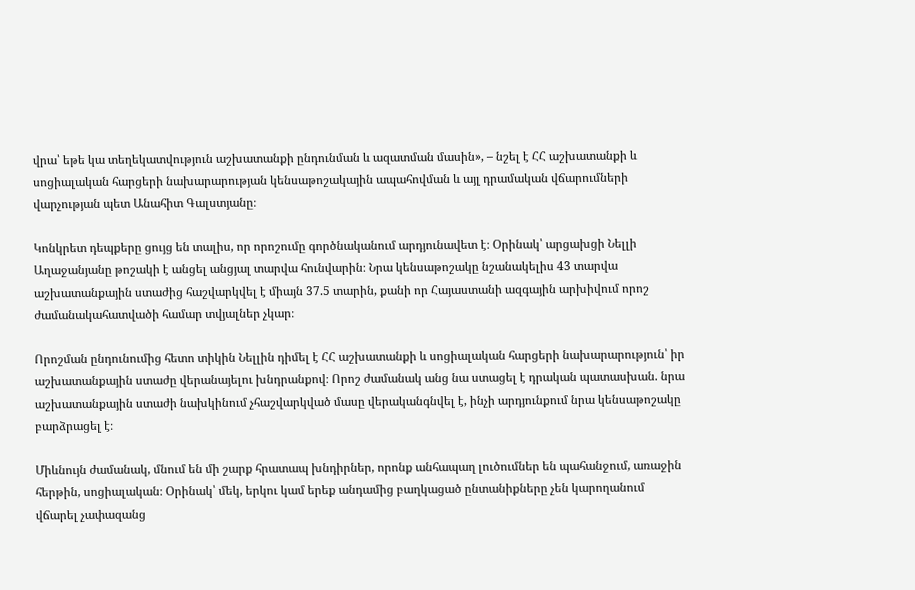վրա՝ եթե կա տեղեկատվություն աշխատանքի ընդունման և ազատման մասին», – նշել է ՀՀ աշխատանքի և սոցիալական հարցերի նախարարության կենսաթոշակային ապահովման և այլ դրամական վճարումների վարչության պետ Անահիտ Գալստյանը։

Կոնկրետ դեպքերը ցույց են տալիս, որ որոշումը գործնականում արդյունավետ է։ Օրինակ՝ արցախցի Նելլի Աղաջանյանը թոշակի է անցել անցյալ տարվա հունվարին։ Նրա կենսաթոշակը նշանակելիս 43 տարվա աշխատանքային ստաժից հաշվարկվել է միայն 37.5 տարին, քանի որ Հայաստանի ազգային արխիվում որոշ ժամանակահատվածի համար տվյալներ չկար։

Որոշման ընդունումից հետո տիկին Նելլին դիմել է ՀՀ աշխատանքի և սոցիալական հարցերի նախարարություն՝ իր աշխատանքային ստաժը վերանայելու խնդրանքով։ Որոշ ժամանակ անց նա ստացել է դրական պատասխան. նրա աշխատանքային ստաժի նախկինում չհաշվարկված մասը վերականգնվել է, ինչի արդյունքում նրա կենսաթոշակը բարձրացել է։

Միևնույն ժամանակ, մնում են մի շարք հրատապ խնդիրներ, որոնք անհապաղ լուծումներ են պահանջում, առաջին հերթին, սոցիալական։ Օրինակ՝ մեկ, երկու կամ երեք անդամից բաղկացած ընտանիքները չեն կարողանում վճարել չափազանց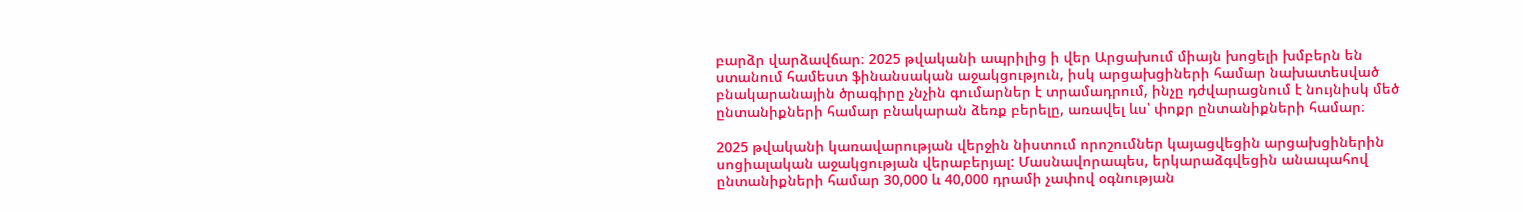բարձր վարձավճար։ 2025 թվականի ապրիլից ի վեր Արցախում միայն խոցելի խմբերն են ստանում համեստ ֆինանսական աջակցություն, իսկ արցախցիների համար նախատեսված բնակարանային ծրագիրը չնչին գումարներ է տրամադրում, ինչը դժվարացնում է նույնիսկ մեծ ընտանիքների համար բնակարան ձեռք բերելը, առավել ևս՝ փոքր ընտանիքների համար։

2025 թվականի կառավարության վերջին նիստում որոշումներ կայացվեցին արցախցիներին սոցիալական աջակցության վերաբերյալ: Մասնավորապես, երկարաձգվեցին անապահով ընտանիքների համար 30,000 և 40,000 դրամի չափով օգնության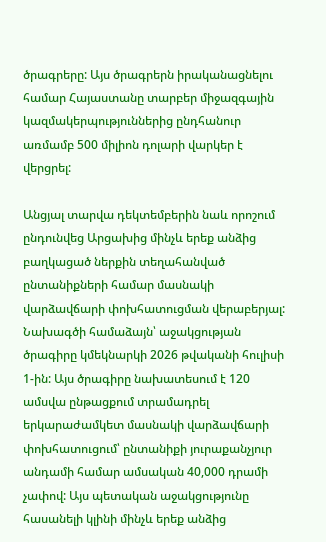ծրագրերը: Այս ծրագրերն իրականացնելու համար Հայաստանը տարբեր միջազգային կազմակերպություններից ընդհանուր առմամբ 500 միլիոն դոլարի վարկեր է վերցրել:

Անցյալ տարվա դեկտեմբերին նաև որոշում ընդունվեց Արցախից մինչև երեք անձից բաղկացած ներքին տեղահանված ընտանիքների համար մասնակի վարձավճարի փոխհատուցման վերաբերյալ: Նախագծի համաձայն՝ աջակցության ծրագիրը կմեկնարկի 2026 թվականի հուլիսի 1-ին: Այս ծրագիրը նախատեսում է 120 ամսվա ընթացքում տրամադրել երկարաժամկետ մասնակի վարձավճարի փոխհատուցում՝ ընտանիքի յուրաքանչյուր անդամի համար ամսական 40,000 դրամի չափով: Այս պետական աջակցությունը հասանելի կլինի մինչև երեք անձից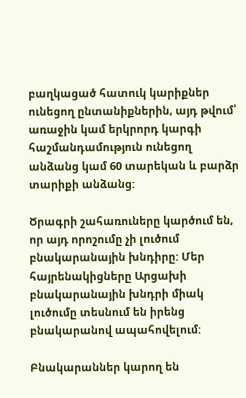բաղկացած հատուկ կարիքներ ունեցող ընտանիքներին, այդ թվում՝ առաջին կամ երկրորդ կարգի հաշմանդամություն ունեցող անձանց կամ 60 տարեկան և բարձր տարիքի անձանց:

Ծրագրի շահառուները կարծում են, որ այդ որոշումը չի լուծում բնակարանային խնդիրը: Մեր հայրենակիցները Արցախի բնակարանային խնդրի միակ լուծումը տեսնում են իրենց բնակարանով ապահովելում:

Բնակարաններ կարող են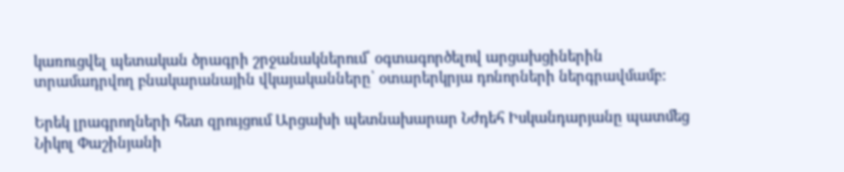կառուցվել պետական ծրագրի շրջանակներում՝ օգտագործելով արցախցիներին տրամադրվող բնակարանային վկայականները՝ օտարերկրյա դոնորների ներգրավմամբ:

Երեկ լրագրողների հետ զրույցում Արցախի պետնախարար Նժդեհ Իսկանդարյանը պատմեց Նիկոլ Փաշինյանի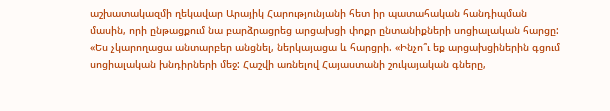աշխատակազմի ղեկավար Արայիկ Հարությունյանի հետ իր պատահական հանդիպման մասին, որի ընթացքում նա բարձրացրեց արցախցի փոքր ընտանիքների սոցիալական հարցը: «Ես չկարողացա անտարբեր անցնել, ներկայացա և հարցրի. «Ինչո՞ւ եք արցախցիներին գցում սոցիալական խնդիրների մեջ: Հաշվի առնելով Հայաստանի շուկայական գները,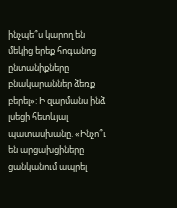ինչպե՞ս կարող են մեկից երեք հոգանոց ընտանիքները բնակարաններ ձեռք բերել»: Ի զարմանս ինձ լսեցի հետևյալ պատասխանը. «Ինչո՞ւ են արցախցիները ցանկանում ապրել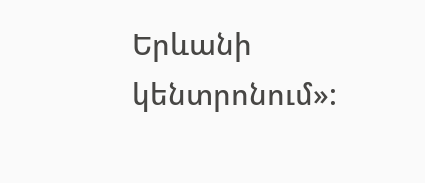Երևանի կենտրոնում»: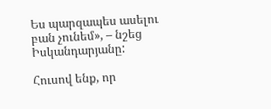Ես պարզապես ասելու բան չունեմ», – նշեց Իսկանդարյանը:

Հուսով ենք, որ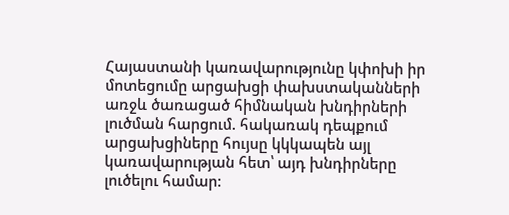Հայաստանի կառավարությունը կփոխի իր մոտեցումը արցախցի փախստականների առջև ծառացած հիմնական խնդիրների լուծման հարցում. հակառակ դեպքում արցախցիները հույսը կկկապեն այլ կառավարության հետ՝ այդ խնդիրները լուծելու համար: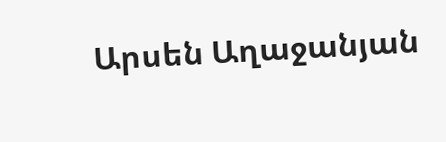Արսեն Աղաջանյան